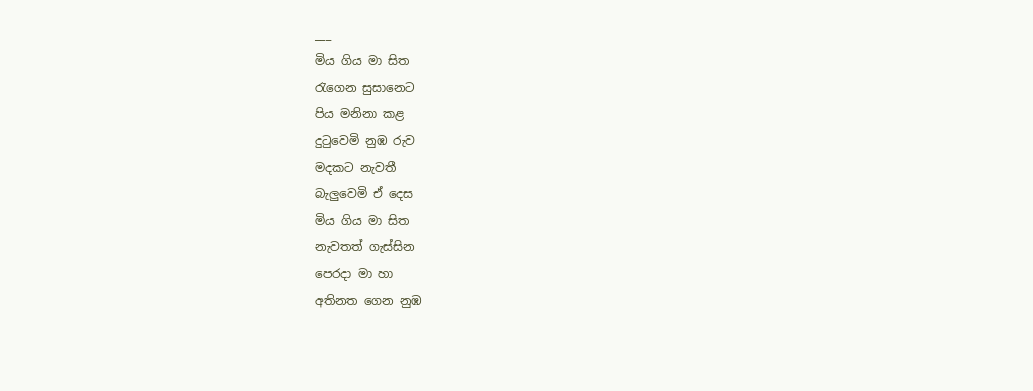___
මිය ගිය මා සිත
රැගෙන සුසානෙට
පිය මනිනා කළ
දුටුවෙමි නුඹ රුව
මදකට නැවතී
බැලුවෙමි ඒ දෙස
මිය ගිය මා සිත
නැවතත් ගැස්සින
පෙරදා මා හා
අතිනත ගෙන නුඹ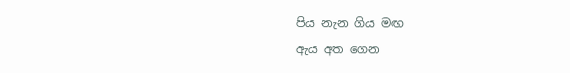පිය නැන ගිය මඟ
ඇය අත ගෙන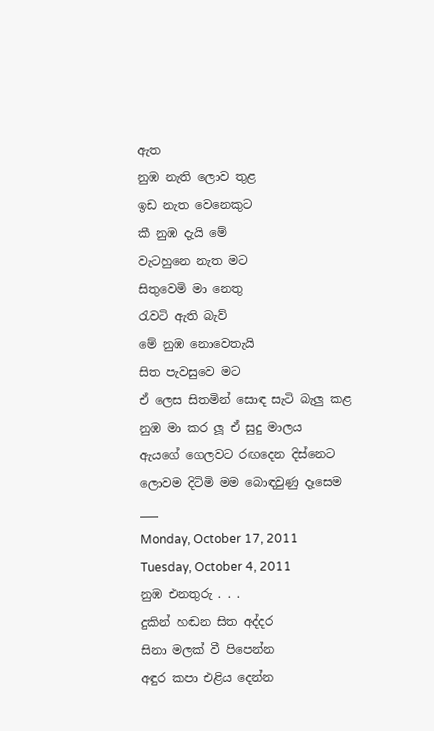ඇත
නුඹ නැති ලොව තුළ
ඉඩ නැත වෙනෙකුට
කී නුඹ දැයි මේ
වැටහුනෙ නැත මට
සිතුවෙමි මා නෙතු
රැවටි ඇති බැව්
මේ නුඹ නොවෙතැයි
සිත පැවසුවෙ මට
ඒ ලෙස සිතමින් සොඳ සැටි බැලු කළ
නුඹ මා කර ලූ ඒ සුදු මාලය
ඇයගේ ගෙලවට රඟදෙන දිස්නෙට
ලොවම දිටිමි මම බොඳවුණු දෑසෙම
___
Monday, October 17, 2011
Tuesday, October 4, 2011
නුඹ එනතුරු . . .
දුකින් හඬන සිත අද්දර
සිනා මලක් වී පිපෙන්න
අඳුර කපා එළිය දෙන්න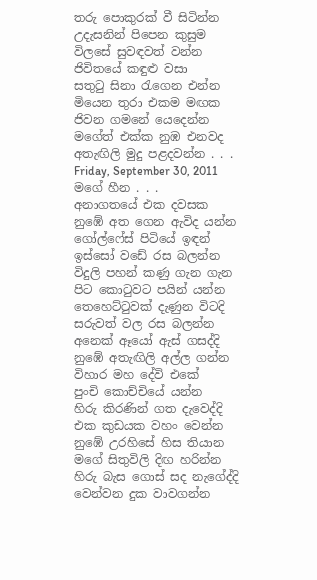තරු පොකුරක් වී සිටින්න
උදැසනින් පිපෙන කුසුම
විලසේ සුවඳවත් වන්න
ජිවිතයේ කඳුළු වසා
සතුටු සිනා රැගෙන එන්න
මියෙන තුරා එකම මඟක
ජිවන ගමනේ යෙදෙන්න
මගේත් එක්ක නුඹ එනවද
අතැඟිලි මුදු පළදවන්න . . .
Friday, September 30, 2011
මගේ හීන . . .
අනාගතයේ එක දවසක
නුඹේ අත ගෙන ඇවිද යන්න
ගෝල්ෆේස් පිටියේ ඉඳන්
ඉස්සෝ වඩේ රස බලන්න
විදුලි පහන් කණු ගැන ගැන
පිට කොටුවට පයින් යන්න
තෙහෙට්ටුවක් දැණුන විටදි
සරුවත් වල රස බලන්න
අනෙක් ඈයෝ ඇස් ගසද්දි
නුඹේ අතැඟිලි අල්ල ගන්න
විහාර මහ දේවි එකේ
පුංචි කොච්චියේ යන්න
හිරු කිරණින් ගත දැවෙද්දි
එක කුඩයක වහං වෙන්න
නුඹේ උරහිසේ හිස තියාන
මගේ සිතුවිලි දිඟ හරින්න
හිරු බැස ගොස් සද නැගේද්දි
වෙන්වන දුක වාවගන්න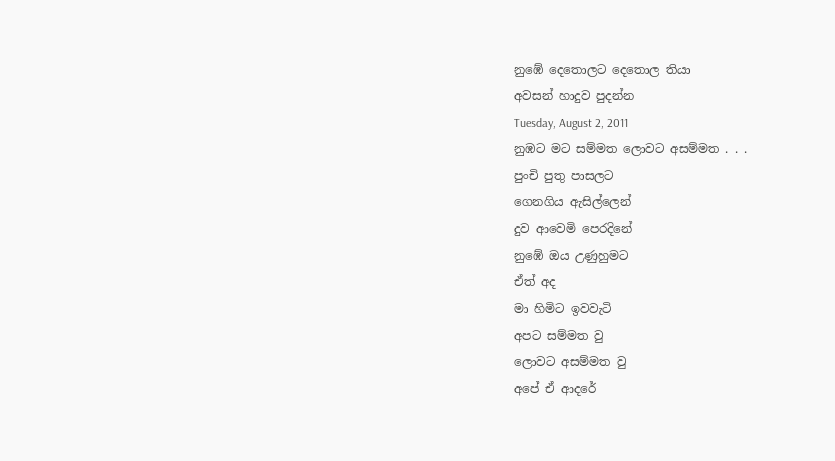නුඹේ දෙතොලට දෙතොල තියා
අවසන් හාදුව පුදන්න
Tuesday, August 2, 2011
නුඹට මට සම්මත ලොවට අසම්මත . . .
පුංචි පුතු පාසලට
ගෙනගිය ඇසිල්ලෙන්
දුව ආවෙමි පෙරදිනේ
නුඹේ ඔය උණුහුමට
ඒත් අද
මා හිමිට ඉවවැටි
අපට සම්මත වු
ලොවට අසම්මත වු
අපේ ඒ ආදරේ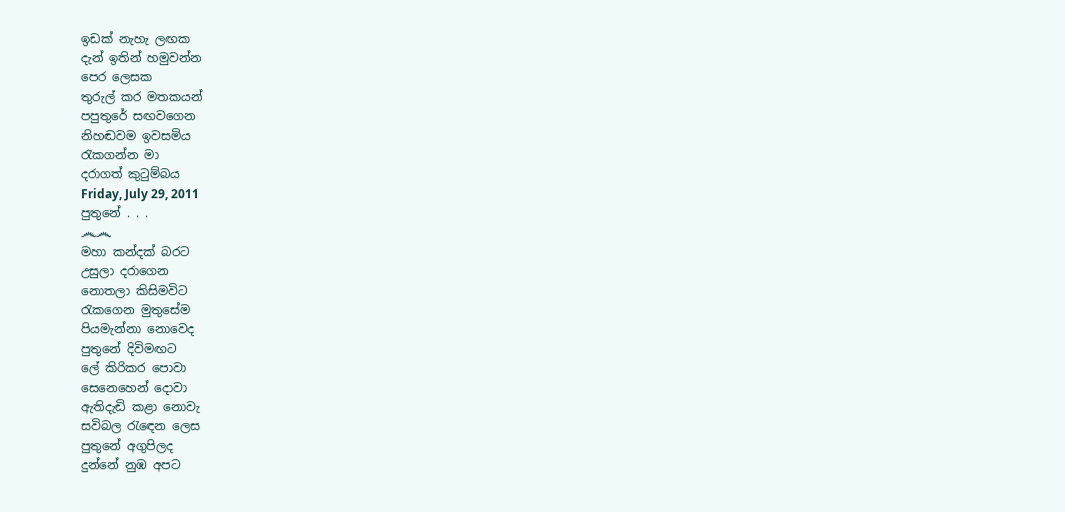ඉඩක් නැහැ ලඟක
දැන් ඉතින් හමුවන්න
පෙර ලෙසක
තුරුල් කර මතකයන්
පපුතුරේ සඟවගෙන
නිහඬවම ඉවසමිය
රැකගන්න මා
දරාගත් කුටුම්බය
Friday, July 29, 2011
පුතුනේ . . .
෴෴
මහා කන්දක් බරට
උසුලා දරාගෙන
නොතලා කිසිමවිට
රැකගෙන මුතුසේම
පියමැන්නා නොවෙද
පුතුනේ දිවිමඟට
ලේ කිරිකර පොවා
සෙනෙහෙන් දොවා
ඇතිදැඩි කළා නොවැ
සවිබල රැඳෙන ලෙස
පුතුනේ අගුපිලද
දුන්නේ නුඹ අපට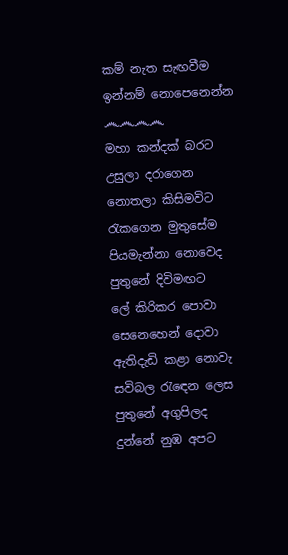කම් නැත සැඟවීම
ඉන්නම් නොපෙනෙන්න
෴෴෴෴
මහා කන්දක් බරට
උසුලා දරාගෙන
නොතලා කිසිමවිට
රැකගෙන මුතුසේම
පියමැන්නා නොවෙද
පුතුනේ දිවිමඟට
ලේ කිරිකර පොවා
සෙනෙහෙන් දොවා
ඇතිදැඩි කළා නොවැ
සවිබල රැඳෙන ලෙස
පුතුනේ අගුපිලද
දුන්නේ නුඹ අපට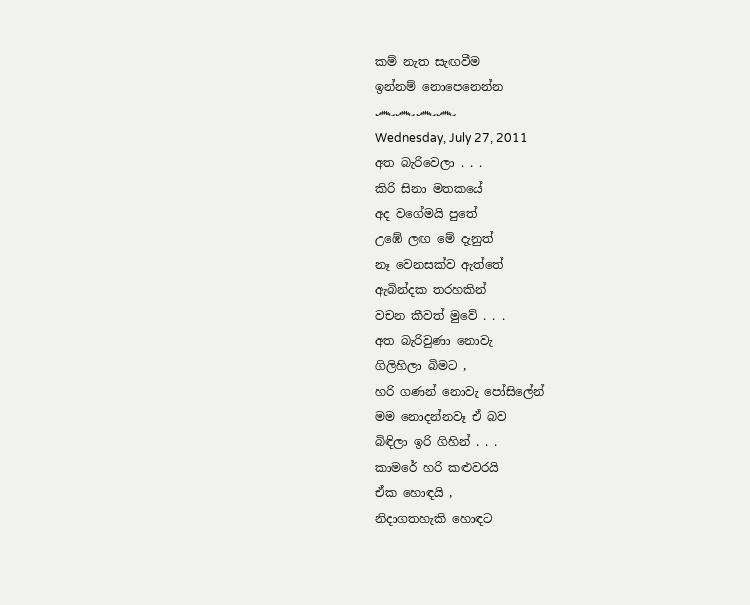කම් නැත සැඟවීම
ඉන්නම් නොපෙනෙන්න
෴෴෴෴
Wednesday, July 27, 2011
අත බැරිවෙලා . . .
කිරි සිනා මතකයේ
අද වගේමයි පුතේ
උඹේ ලඟ මේ දැනුත්
නෑ වෙනසක්ව ඇත්තේ
ඇබින්දක තරහකින්
වචන කීවත් මුවේ . . .
අත බැරිවුණා නොවැ
ගිලිහිලා බිමට ,
හරි ගණන් නොවැ පෝසිලේන්
මම නොදන්නවෑ ඒ බව
බිඳිලා ඉරි ගිහින් . . .
කාමරේ හරි කළුවරයි
ඒක හොඳයි ,
නිදාගතහැකි හොඳට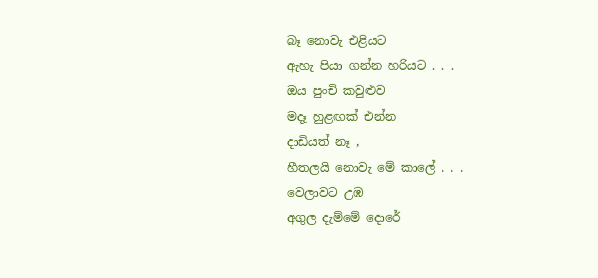බෑ නොවැ එළියට
ඇහැ පියා ගන්න හරියට . . .
ඔය පුංචි කවුළුව
මදෑ හුළඟක් එන්න
දාඩියත් නෑ ,
හීතලයි නොවැ මේ කාලේ . . .
වෙලාවට උඹ
අගුල දැම්මේ දොරේ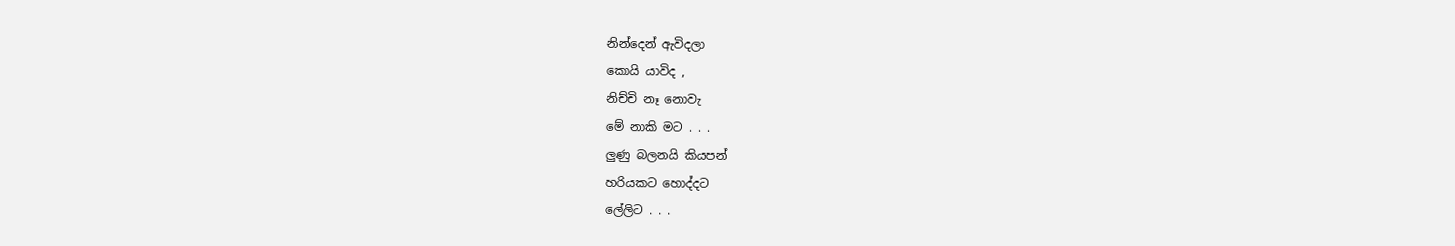නින්දෙන් ඇවිදලා
කොයි යාවිද ,
නිච්චි නෑ නොවැ
මේ නාකි මට . . .
ලුණු බලනයි කියපන්
හරියකට හොද්දට
ලේලිට . . .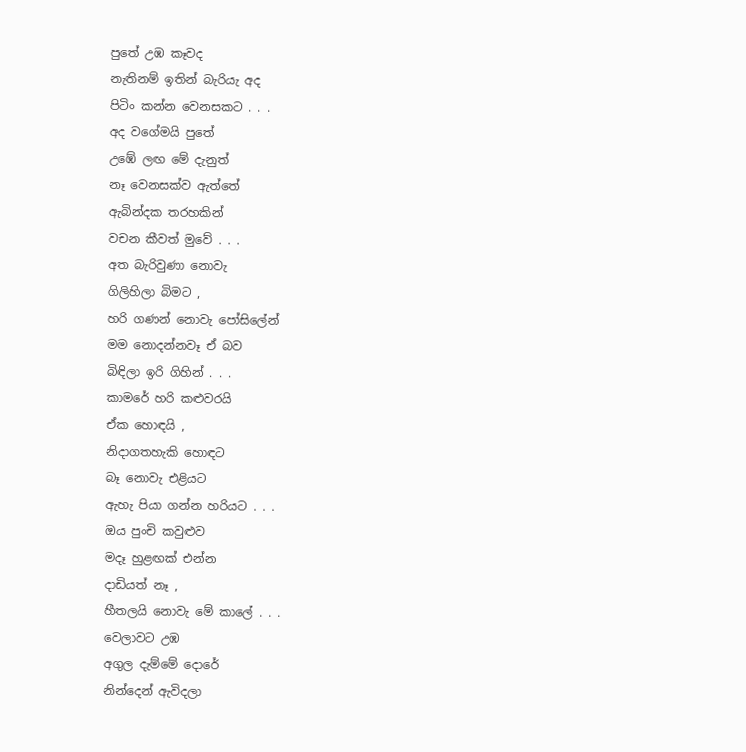පුතේ උඹ කෑවද
නැතිනම් ඉතින් බැරියැ අද
පිටිං කන්න වෙනසකට . . .
අද වගේමයි පුතේ
උඹේ ලඟ මේ දැනුත්
නෑ වෙනසක්ව ඇත්තේ
ඇබින්දක තරහකින්
වචන කීවත් මුවේ . . .
අත බැරිවුණා නොවැ
ගිලිහිලා බිමට ,
හරි ගණන් නොවැ පෝසිලේන්
මම නොදන්නවෑ ඒ බව
බිඳිලා ඉරි ගිහින් . . .
කාමරේ හරි කළුවරයි
ඒක හොඳයි ,
නිදාගතහැකි හොඳට
බෑ නොවැ එළියට
ඇහැ පියා ගන්න හරියට . . .
ඔය පුංචි කවුළුව
මදෑ හුළඟක් එන්න
දාඩියත් නෑ ,
හීතලයි නොවැ මේ කාලේ . . .
වෙලාවට උඹ
අගුල දැම්මේ දොරේ
නින්දෙන් ඇවිදලා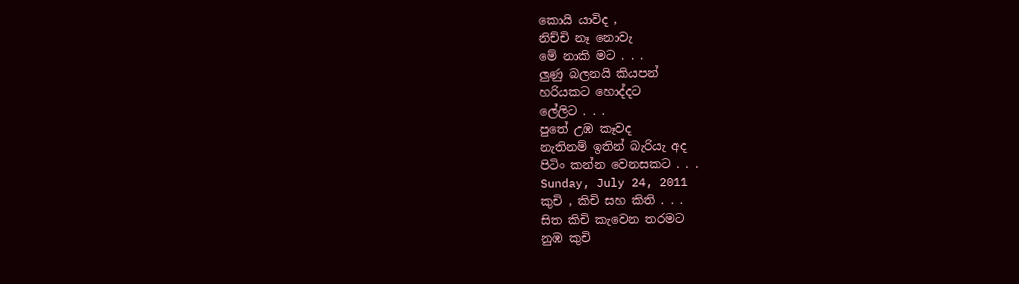කොයි යාවිද ,
නිච්චි නෑ නොවැ
මේ නාකි මට . . .
ලුණු බලනයි කියපන්
හරියකට හොද්දට
ලේලිට . . .
පුතේ උඹ කෑවද
නැතිනම් ඉතින් බැරියැ අද
පිටිං කන්න වෙනසකට . . .
Sunday, July 24, 2011
කුචි , කිචි සහ කිති . . .
සිත කිචි කැවෙන තරමට
නුඹ කුචි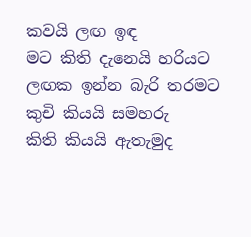කවයි ලඟ ඉඳ
මට කිති දැනෙයි හරියට
ලඟක ඉන්න බැරි තරමට
කුචි කියයි සමහරු
කිති කියයි ඇතැමුද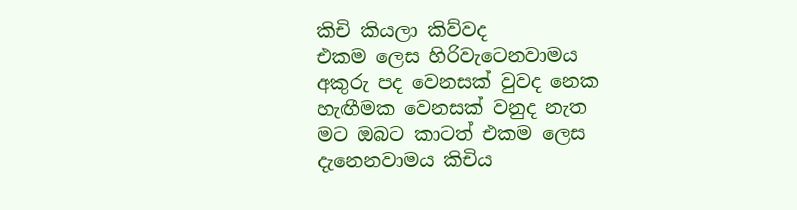කිචි කියලා කිව්වද
එකම ලෙස හිරිවැටෙනවාමය
අකුරු පද වෙනසක් වුවද නෙක
හැඟීමක වෙනසක් වනුද නැත
මට ඔබට කාටත් එකම ලෙස
දැනෙනවාමය කිචිය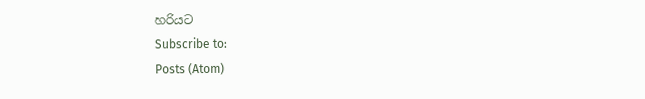හරියට
Subscribe to:
Posts (Atom)